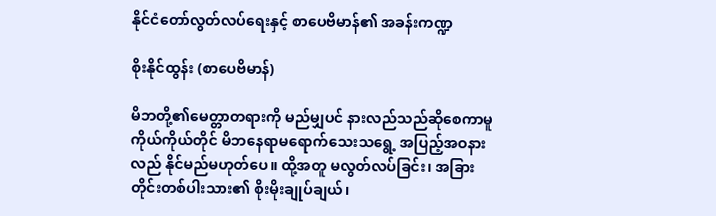နိုင်ငံတော်လွတ်လပ်ရေးနှင့် စာပေဗိမာန်၏ အခန်းကဏ္ဍ

စိုးနိုင်ထွန်း (စာပေဗိမာန်)

မိဘတို့၏မေတ္တာတရားကို မည်မျှပင် နားလည်သည်ဆိုစေကာမူ ကိုယ်ကိုယ်တိုင် မိဘနေရာမရောက်သေးသရွေ့ အပြည့်အဝနားလည် နိုင်မည်မဟုတ်ပေ။ ထို့အတူ မလွတ်လပ်ခြင်း၊ အခြားတိုင်းတစ်ပါးသား၏ စိုးမိုးချုပ်ချယ်၊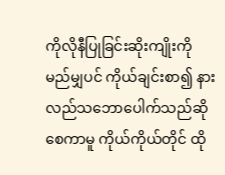ကိုလိုနီပြုခြင်းဆိုးကျိုးကို မည်မျှပင် ကိုယ်ချင်းစာ၍ နားလည်သဘောပေါက်သည်ဆိုစေကာမူ ကိုယ်ကိုယ်တိုင် ထို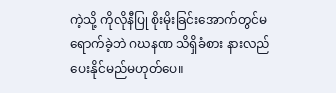ကဲ့သို့ ကိုလိုနီပြု စိုးမိုးခြင်းအောက်တွင်မရောက်ခဲ့ဘဲ ဂဃနဏ သိရှိခံစား နားလည်ပေးနိုင်မည်မဟုတ်ပေ။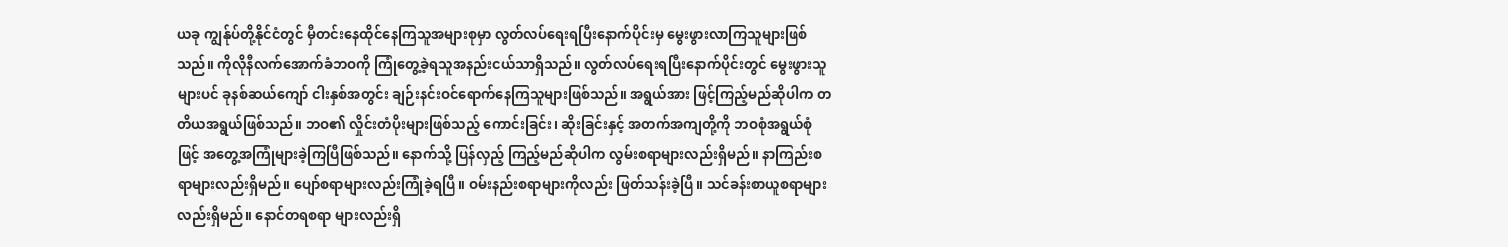ယခု ကျွန်ုပ်တို့နိုင်ငံတွင် မှီတင်းနေထိုင်နေကြသူအများစုမှာ လွတ်လပ်ရေးရပြီးနောက်ပိုင်းမှ မွေးဖွားလာကြသူများဖြစ်သည်။ ကိုလိုနီလက်အောက်ခံဘဝကို ကြုံတွေ့ခဲ့ရသူအနည်းငယ်သာရှိသည်။ လွတ်လပ်ရေးရပြီးနောက်ပိုင်းတွင် မွေးဖွားသူများပင် ခုနစ်ဆယ်ကျော် ငါးနှစ်အတွင်း ချဉ်းနင်းဝင်ရောက်နေကြသူများဖြစ်သည်။ အရွယ်အား ဖြင့်ကြည့်မည်ဆိုပါက တတိယအရွယ်ဖြစ်သည်။ ဘဝ၏ လှိုင်းတံပိုးများဖြစ်သည့် ကောင်းခြင်း၊ ဆိုးခြင်းနှင့် အတက်အကျတို့ကို ဘဝစုံအရွယ်စုံဖြင့် အတွေ့အကြုံများခဲ့ကြပြီဖြစ်သည်။ နောက်သို့ ပြန်လှည့် ကြည့်မည်ဆိုပါက လွမ်းစရာများလည်းရှိမည်။ နာကြည်းစရာများလည်းရှိမည်။ ပျော်စရာများလည်းကြုံခဲ့ရပြီ။ ဝမ်းနည်းစရာများကိုလည်း ဖြတ်သန်းခဲ့ပြီ။ သင်ခန်းစာယူစရာများလည်းရှိမည်။ နောင်တရစရာ များလည်းရှိ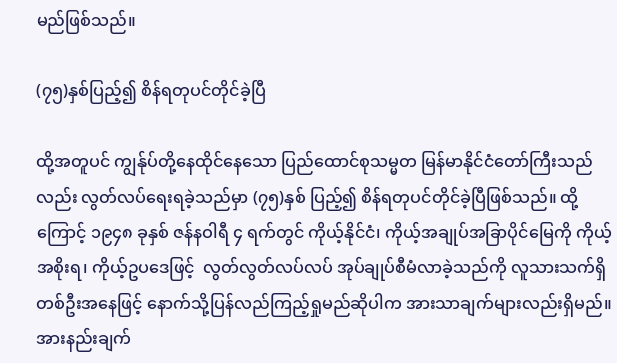မည်ဖြစ်သည်။

(၇၅)နှစ်ပြည့်၍ စိန်ရတုပင်တိုင်ခဲ့ပြီ

ထို့အတူပင် ကျွန်ုပ်တို့နေထိုင်နေသော ပြည်ထောင်စုသမ္မတ မြန်မာနိုင်ငံတော်ကြီးသည်လည်း လွတ်လပ်ရေးရခဲ့သည်မှာ (၇၅)နှစ် ပြည့်၍ စိန်ရတုပင်တိုင်ခဲ့ပြီဖြစ်သည်။ ထို့ကြောင့် ၁၉၄၈ ခုနှစ် ဇန်နဝါရီ ၄ ရက်တွင် ကိုယ့်နိုင်ငံ၊ ကိုယ့်အချုပ်အခြာပိုင်မြေကို ကိုယ့်အစိုးရ၊ ကိုယ့်ဥပဒေဖြင့်  လွတ်လွတ်လပ်လပ် အုပ်ချုပ်စီမံလာခဲ့သည်ကို လူသားသက်ရှိတစ်ဦးအနေဖြင့် နောက်သို့ပြန်လည်ကြည့်ရှုမည်ဆိုပါက အားသာချက်များလည်းရှိမည်။ အားနည်းချက်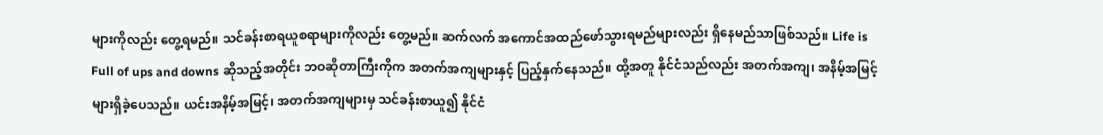များကိုလည်း တွေ့ရမည်။ သင်ခန်းစာရယူစရာများကိုလည်း တွေ့မည်။ ဆက်လက် အကောင်အထည်ဖော်သွားရမည်များလည်း ရှိနေမည်သာဖြစ်သည်။ Life is Full of ups and downs ဆိုသည့်အတိုင်း ဘဝဆိုတာကြီးကိုက အတက်အကျများနှင့် ပြည့်နှက်နေသည်။ ထို့အတူ နိုင်ငံသည်လည်း အတက်အကျ၊ အနိမ့်အမြင့်များရှိခဲ့ပေသည်။ ယင်းအနိမ့်အမြင့်၊ အတက်အကျများမှ သင်ခန်းစာယူ၍ နိုင်ငံ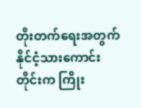တိုးတက်ရေးအတွက် နိုင်ငံ့သားကောင်းတိုင်းက ကြိုး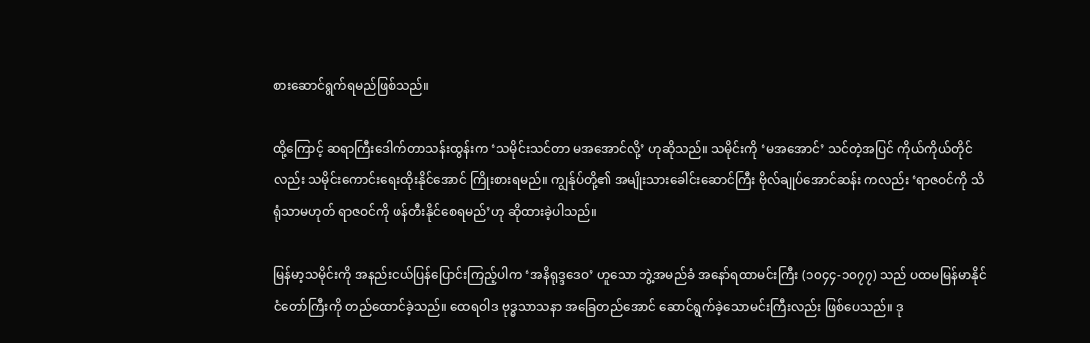စားဆောင်ရွက်ရမည်ဖြစ်သည်။

ထို့ကြောင့် ဆရာကြီးဒေါက်တာသန်းထွန်းက ‘သမိုင်းသင်တာ မအအောင်လို့’ ဟုဆိုသည်။ သမိုင်းကို ‘မအအောင်’ သင်တဲ့အပြင် ကိုယ်ကိုယ်တိုင်လည်း သမိုင်းကောင်းရေးထိုးနိုင်အောင် ကြိုးစားရမည်။ ကျွန်ုပ်တို့၏ အမျိုးသားခေါင်းဆောင်ကြီး ဗိုလ်ချုပ်အောင်ဆန်း ကလည်း ‘ရာဇဝင်ကို သိရုံသာမဟုတ် ရာဇဝင်ကို ဖန်တီးနိုင်စေရမည်’ဟု ဆိုထားခဲ့ပါသည်။

မြန်မာ့သမိုင်းကို အနည်းငယ်ပြန်ပြောင်းကြည့်ပါက ‘အနိရုဒ္ဒဒေဝ’ ဟူသော ဘွဲ့အမည်ခံ အနော်ရထာမင်းကြီး (၁၀၄၄-၁၀၇၇) သည် ပထမမြန်မာနိုင်ငံတော်ကြီးကို တည်ထောင်ခဲ့သည်။ ထေရဝါဒ ဗုဒ္ဓသာသနာ အခြေတည်အောင် ဆောင်ရွက်ခဲ့သောမင်းကြီးလည်း ဖြစ်ပေသည်။ ဒု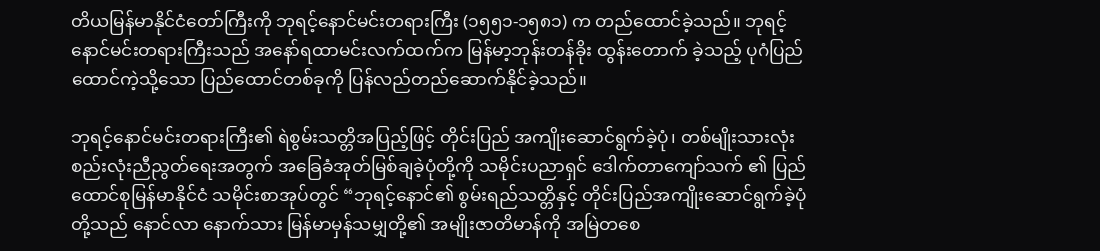တိယမြန်မာနိုင်ငံတော်ကြီးကို ဘုရင့်နောင်မင်းတရားကြီး (၁၅၅၁-၁၅၈၁) က တည်ထောင်ခဲ့သည်။ ဘုရင့်နောင်မင်းတရားကြီးသည် အနော်ရထာမင်းလက်ထက်က မြန်မာ့ဘုန်းတန်ခိုး ထွန်းတောက် ခဲ့သည့် ပုဂံပြည်ထောင်ကဲ့သို့သော ပြည်ထောင်တစ်ခုကို ပြန်လည်တည်ဆောက်နိုင်ခဲ့သည်။

ဘုရင့်နောင်မင်းတရားကြီး၏ ရဲစွမ်းသတ္တိအပြည့်ဖြင့် တိုင်းပြည် အကျိုးဆောင်ရွက်ခဲ့ပုံ၊ တစ်မျိုးသားလုံး စည်းလုံးညီညွတ်ရေးအတွက် အခြေခံအုတ်မြစ်ချခဲ့ပုံတို့ကို သမိုင်းပညာရှင် ဒေါက်တာကျော်သက် ၏ ပြည်ထောင်စုမြန်မာနိုင်ငံ သမိုင်းစာအုပ်တွင် “ဘုရင့်နောင်၏ စွမ်းရည်သတ္တိနှင့် တိုင်းပြည်အကျိုးဆောင်ရွက်ခဲ့ပုံတို့သည် နောင်လာ နောက်သား မြန်မာမှန်သမျှတို့၏ အမျိုးဇာတိမာန်ကို အမြဲတစေ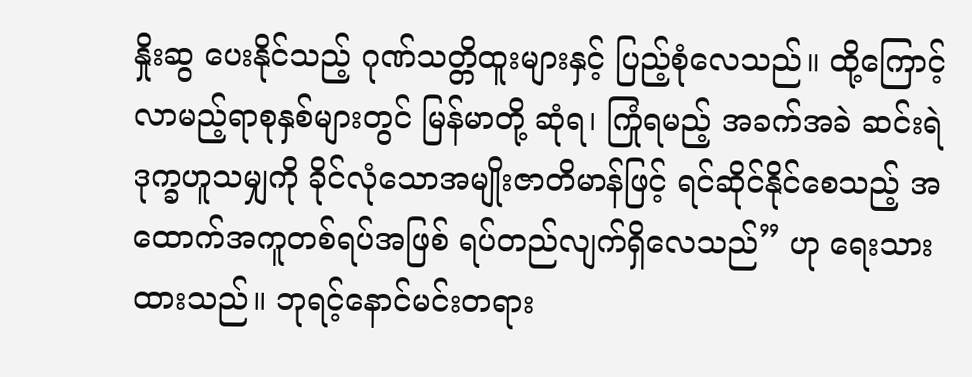နှိုးဆွ ပေးနိုင်သည့် ဂုဏ်သတ္တိထူးများနှင့် ပြည့်စုံလေသည်။ ထို့ကြောင့် လာမည့်ရာစုနှစ်များတွင် မြန်မာတို့ ဆုံရ၊ ကြုံရမည့် အခက်အခဲ ဆင်းရဲဒုက္ခဟူသမျှကို ခိုင်လုံသောအမျိုးဇာတိမာန်ဖြင့် ရင်ဆိုင်နိုင်စေသည့် အထောက်အကူတစ်ရပ်အဖြစ် ရပ်တည်လျက်ရှိလေသည်” ဟု ရေးသားထားသည်။ ဘုရင့်နောင်မင်းတရား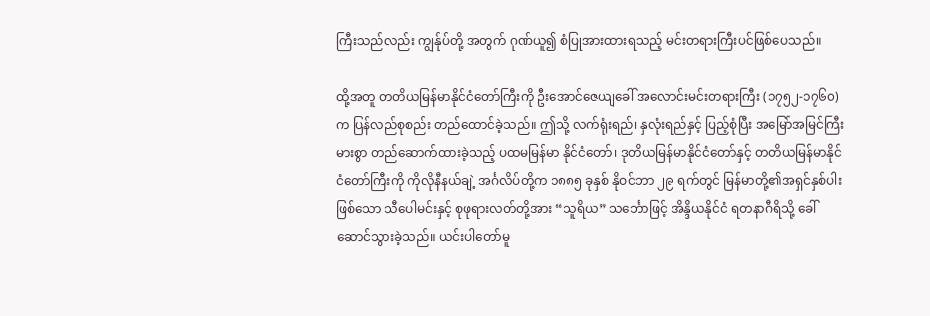ကြီးသည်လည်း ကျွန်ုပ်တို့ အတွက် ဂုဏ်ယူ၍ စံပြုအားထားရသည့် မင်းတရားကြီးပင်ဖြစ်ပေသည်။

ထို့အတူ တတိယမြန်မာနိုင်ငံတော်ကြီးကို ဦးအောင်ဇေယျခေါ် အလောင်းမင်းတရားကြီး (၁၇၅၂-၁၇၆၀) က ပြန်လည်စုစည်း တည်ထောင်ခဲ့သည်။ ဤသို့ လက်ရုံးရည်၊ နှလုံးရည်နှင့် ပြည့်စုံပြီး အမြော်အမြင်ကြီးမားစွာ တည်ဆောက်ထားခဲ့သည့် ပထမမြန်မာ နိုင်ငံတော်၊ ဒုတိယမြန်မာနိုင်ငံတော်နှင့် တတိယမြန်မာနိုင်ငံတော်ကြီးကို ကိုလိုနီနယ်ချဲ့ အင်္ဂလိပ်တို့က ၁၈၈၅ ခုနှစ် နိုဝင်ဘာ ၂၉ ရက်တွင် မြန်မာတို့၏အရှင်နှစ်ပါးဖြစ်သော သီပေါမင်းနှင့် စုဖုရားလတ်တို့အား “သူရိယ” သင်္ဘောဖြင့် အိန္ဒိယနိုင်ငံ ရတနာဂီရိသို့ ခေါ်ဆောင်သွားခဲ့သည်။ ယင်းပါတော်မူ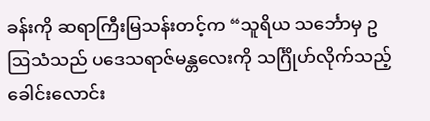ခန်းကို ဆရာကြီးမြသန်းတင့်က “သူရိယ သင်္ဘောမှ ဥဩသံသည် ပဒေသရာဇ်မန္တလေးကို သင်္ဂြိုဟ်လိုက်သည့် ခေါင်းလောင်း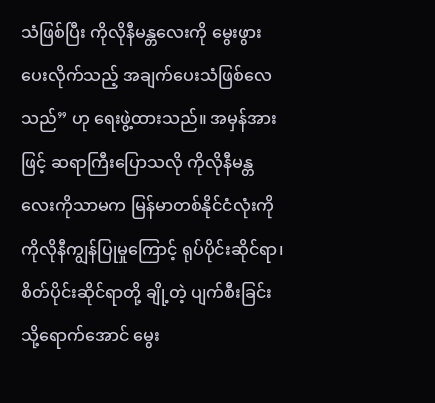သံဖြစ်ပြီး ကိုလိုနီမန္တလေးကို မွေးဖွားပေးလိုက်သည့် အချက်ပေးသံဖြစ်လေသည်” ဟု ရေးဖွဲ့ထားသည်။ အမှန်အားဖြင့် ဆရာကြီးပြောသလို ကိုလိုနီမန္တလေးကိုသာမက မြန်မာတစ်နိုင်ငံလုံးကို ကိုလိုနီကျွန်ပြုမှုကြောင့် ရုပ်ပိုင်းဆိုင်ရာ၊ စိတ်ပိုင်းဆိုင်ရာတို့ ချို့တဲ့ ပျက်စီးခြင်းသို့ရောက်အောင် မွေး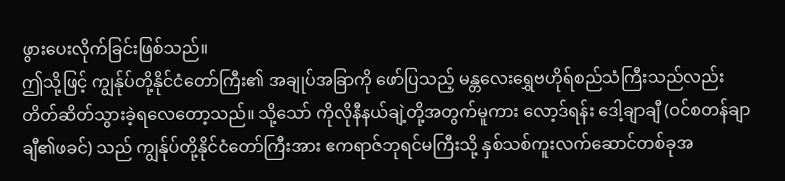ဖွားပေးလိုက်ခြင်းဖြစ်သည်။
ဤသို့ဖြင့် ကျွန်ုပ်တို့နိုင်ငံတော်ကြီး၏ အချုပ်အခြာကို ဖော်ပြသည့် မန္တလေးရွှေဗဟိုရ်စည်သံကြီးသည်လည်း တိတ်ဆိတ်သွားခဲ့ရလေတော့သည်။ သို့သော် ကိုလိုနီနယ်ချဲ့တို့အတွက်မူကား လော့ဒ်ရန်း ဒေါ့ချာချီ (ဝင်စတန်ချာချီ၏ဖခင်) သည် ကျွန်ုပ်တို့နိုင်ငံတော်ကြီးအား ဧကရာဇ်ဘုရင်မကြီးသို့ နှစ်သစ်ကူးလက်ဆောင်တစ်ခုအ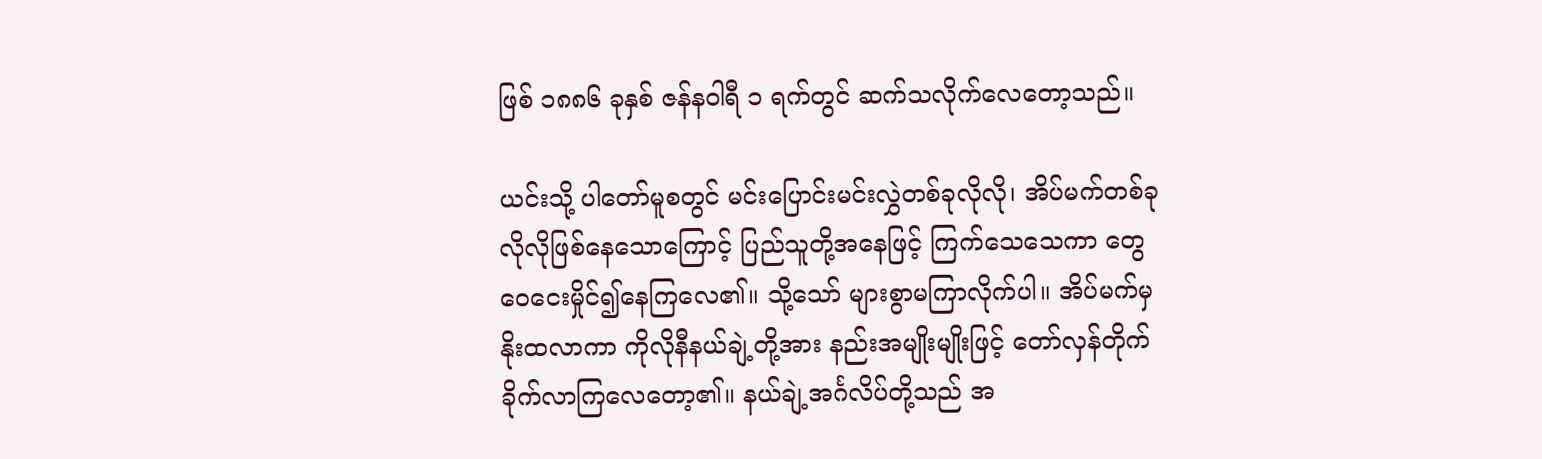ဖြစ် ၁၈၈၆ ခုနှစ် ဇန်နဝါရီ ၁ ရက်တွင် ဆက်သလိုက်လေတော့သည်။

ယင်းသို့ ပါတော်မူစတွင် မင်းပြောင်းမင်းလွှဲတစ်ခုလိုလို၊ အိပ်မက်တစ်ခုလိုလိုဖြစ်နေသောကြောင့် ပြည်သူတို့အနေဖြင့် ကြက်သေသေကာ တွေဝေငေးမှိုင်၍နေကြလေ၏။ သို့သော် များစွာမကြာလိုက်ပါ။ အိပ်မက်မှ နိုးထလာကာ ကိုလိုနီနယ်ချဲ့တို့အား နည်းအမျိုးမျိုးဖြင့် တော်လှန်တိုက်ခိုက်လာကြလေတော့၏။ နယ်ချဲ့အင်္ဂလိပ်တို့သည် အ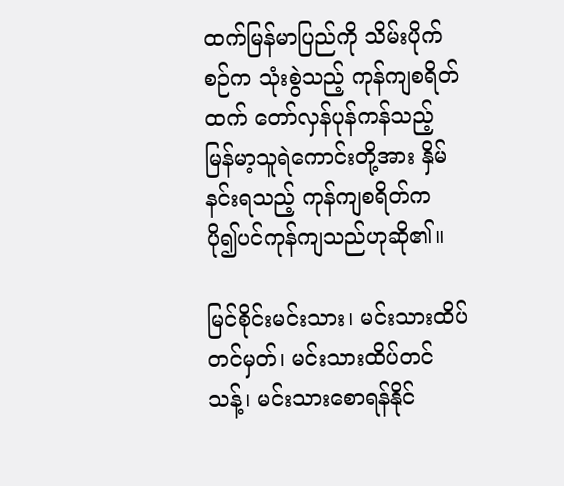ထက်မြန်မာပြည်ကို သိမ်းပိုက်စဉ်က သုံးစွဲသည့် ကုန်ကျစရိတ်ထက် တော်လှန်ပုန်ကန်သည့် မြန်မာ့သူရဲကောင်းတို့အား နှိမ်နင်းရသည့် ကုန်ကျစရိတ်က ပို၍ပင်ကုန်ကျသည်ဟုဆို၏။

မြင်စိုင်းမင်းသား၊ မင်းသားထိပ်တင်မှတ်၊ မင်းသားထိပ်တင်သန့်၊ မင်းသားစောရန်နိုင်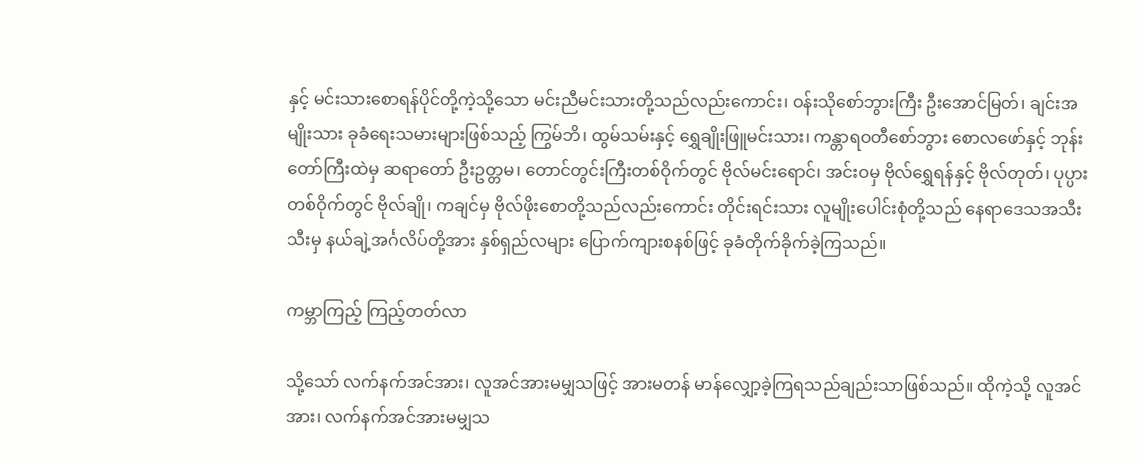နှင့် မင်းသားစောရန်ပိုင်တို့ကဲ့သို့သော မင်းညီမင်းသားတို့သည်လည်းကောင်း၊ ဝန်းသိုစော်ဘွားကြီး ဦးအောင်မြတ်၊ ချင်းအမျိုးသား ခုခံရေးသမားများဖြစ်သည့် ကြွမ်ဘိ၊ ထွမ်သမ်းနှင့် ရွှေချိုးဖြူမင်းသား၊ ကန္တာရဝတီစော်ဘွား စောလဖော်နှင့် ဘုန်းတော်ကြီးထဲမှ ဆရာတော် ဦးဥတ္တမ၊ တောင်တွင်းကြီးတစ်ဝိုက်တွင် ဗိုလ်မင်းရောင်၊ အင်းဝမှ ဗိုလ်ရွှေရန်နှင့် ဗိုလ်တုတ်၊ ပုပ္ပားတစ်ဝိုက်တွင် ဗိုလ်ချို၊ ကချင်မှ ဗိုလ်ဖိုးစောတို့သည်လည်းကောင်း တိုင်းရင်းသား လူမျိုးပေါင်းစုံတို့သည် နေရာဒေသအသီးသီးမှ နယ်ချဲ့အင်္ဂလိပ်တို့အား နှစ်ရှည်လများ ပြောက်ကျားစနစ်ဖြင့် ခုခံတိုက်ခိုက်ခဲ့ကြသည်။

ကမ္ဘာကြည့် ကြည့်တတ်လာ

သို့သော် လက်နက်အင်အား၊ လူအင်အားမမျှသဖြင့် အားမတန် မာန်လျှော့ခဲ့ကြရသည်ချည်းသာဖြစ်သည်။ ထိုကဲ့သို့ လူအင်အား၊ လက်နက်အင်အားမမျှသ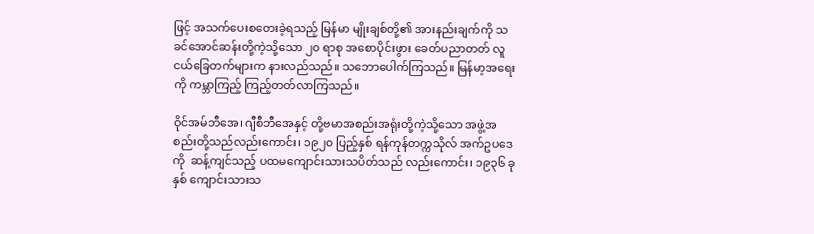ဖြင့် အသက်ပေးစတေးခဲ့ရသည့် မြန်မာ မျိုးချစ်တို့၏ အားနည်းချက်ကို သခင်အောင်ဆန်းတို့ကဲ့သို့သော ၂၀ ရာစု အစောပိုင်းဖွား ခေတ်ပညာတတ် လူငယ်ခြေတက်များက နားလည်သည်။ သဘောပေါက်ကြသည်။ မြန်မာ့အရေးကို ကမ္ဘာကြည့် ကြည့်တတ်လာကြသည်။

ဝိုင်အမ်ဘီအေ၊ ဂျီစီဘီအေနှင့် တို့ဗမာအစည်းအရုံးတို့ကဲ့သို့သော အဖွဲ့အစည်းတို့သည်လည်းကောင်း၊ ၁၉၂၀ ပြည့်နှစ် ရန်ကုန်တက္ကသိုလ် အက်ဥပဒေကို  ဆန့်ကျင်သည့် ပထမကျောင်းသားသပိတ်သည် လည်းကောင်း၊ ၁၉၃၆ ခုနှစ် ကျောင်းသားသ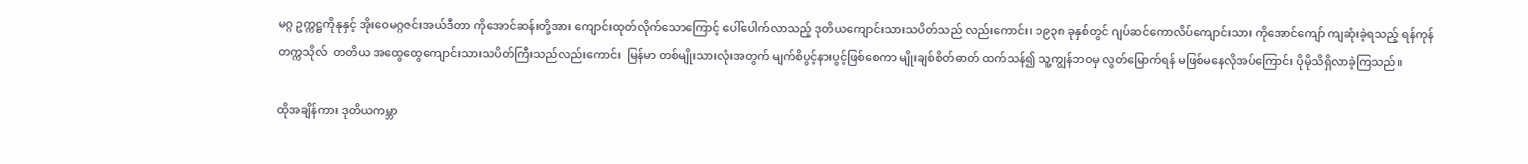မဂ္ဂ ဥက္ကဋ္ဌကိုနုနှင့် အိုးဝေမဂ္ဂဇင်းအယ်ဒီတာ ကိုအောင်ဆန်းတို့အား ကျောင်းထုတ်လိုက်သောကြောင့် ပေါ်ပေါက်လာသည့် ဒုတိယကျောင်းသားသပိတ်သည် လည်းကောင်း၊ ၁၉၃၈ ခုနှစ်တွင် ဂျပ်ဆင်ကောလိပ်ကျောင်းသား ကိုအောင်ကျော် ကျဆုံးခဲ့ရသည့် ရန်ကုန်တက္ကသိုလ်  တတိယ အထွေထွေကျောင်းသားသပိတ်ကြီးသည်လည်းကောင်း  မြန်မာ တစ်မျိုးသားလုံးအတွက် မျက်စိပွင့်နားပွင့်ဖြစ်စေကာ မျိုးချစ်စိတ်ဓာတ် ထက်သန်၍ သူ့ကျွန်ဘဝမှ လွတ်မြောက်ရန် မဖြစ်မနေလိုအပ်ကြောင်း ပိုမိုသိရှိလာခဲ့ကြသည်။

ထိုအချိန်ကား ဒုတိယကမ္ဘာ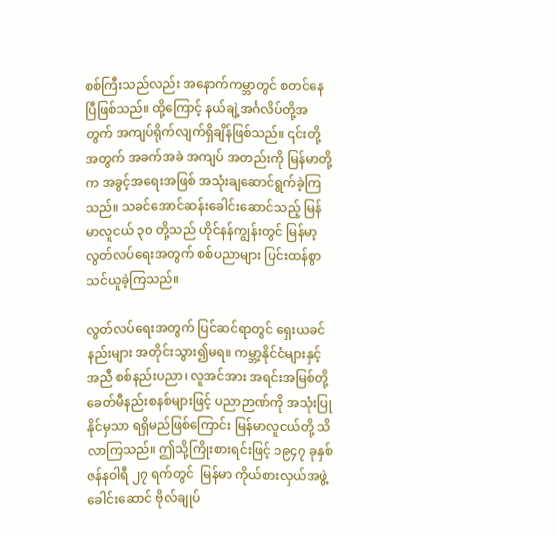စစ်ကြီးသည်လည်း အနောက်ကမ္ဘာတွင် စတင်နေပြီဖြစ်သည်။ ထို့ကြောင့် နယ်ချဲ့အင်္ဂလိပ်တို့အတွက် အကျပ်ရိုက်လျက်ရှိချိန်ဖြစ်သည်။ ၎င်းတို့အတွက် အခက်အခဲ အကျပ် အတည်းကို မြန်မာတို့က အခွင့်အရေးအဖြစ် အသုံးချဆောင်ရွက်ခဲ့ကြသည်။ သခင်အောင်ဆန်းခေါင်းဆောင်သည့် မြန်မာလူငယ် ၃၀ တို့သည် ဟိုင်နန်ကျွန်းတွင် မြန်မာ့လွတ်လပ်ရေးအတွက် စစ်ပညာများ ပြင်းထန်စွာသင်ယူခဲ့ကြသည်။

လွတ်လပ်ရေးအတွက် ပြင်ဆင်ရာတွင် ရှေးယခင်နည်းများ အတိုင်းသွား၍မရ။ ကမ္ဘာ့နိုင်ငံများနှင့်အညီ စစ်နည်းပညာ၊ လူအင်အား အရင်းအမြစ်တို့ ခေတ်မီနည်းစနစ်များဖြင့် ပညာဉာဏ်ကို အသုံးပြု နိုင်မှသာ ရရှိမည်ဖြစ်ကြောင်း မြန်မာလူငယ်တို့ သိလာကြသည်။ ဤသို့ကြိုးစားရင်းဖြင့် ၁၉၄၇ ခုနှစ် ဇန်နဝါရီ ၂၇ ရက်တွင်  မြန်မာ ကိုယ်စားလှယ်အဖွဲ့ခေါင်းဆောင် ဗိုလ်ချုပ်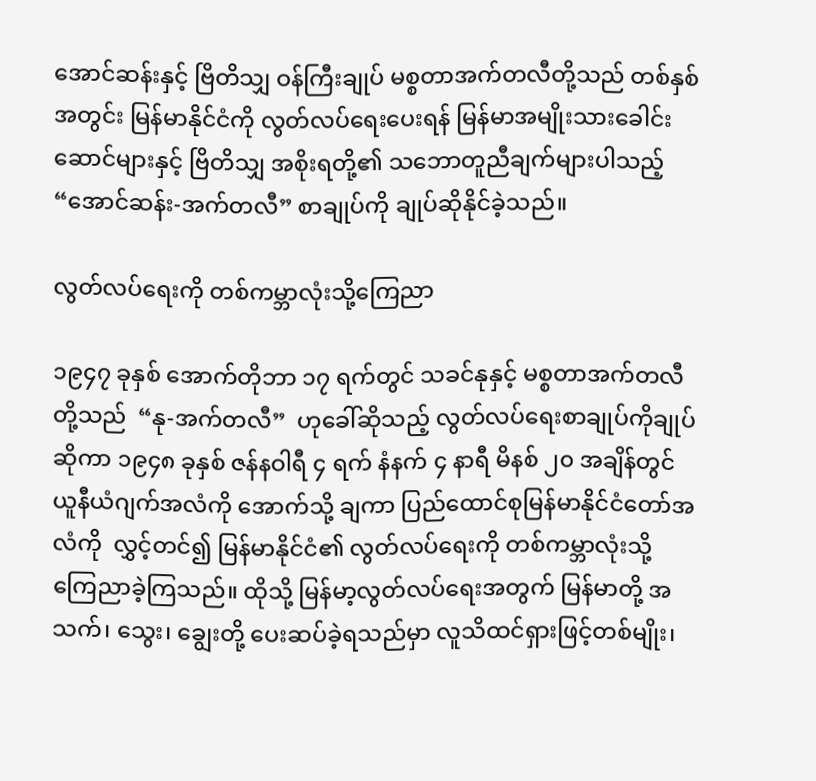အောင်ဆန်းနှင့် ဗြိတိသျှ ဝန်ကြီးချုပ် မစ္စတာအက်တလီတို့သည် တစ်နှစ်အတွင်း မြန်မာနိုင်ငံကို လွတ်လပ်ရေးပေးရန် မြန်မာအမျိုးသားခေါင်းဆောင်များနှင့် ဗြိတိသျှ အစိုးရတို့၏ သဘောတူညီချက်များပါသည့် “အောင်ဆန်း-အက်တလီ” စာချုပ်ကို ချုပ်ဆိုနိုင်ခဲ့သည်။

လွတ်လပ်ရေးကို တစ်ကမ္ဘာလုံးသို့ကြေညာ

၁၉၄၇ ခုနှစ် အောက်တိုဘာ ၁၇ ရက်တွင် သခင်နုနှင့် မစ္စတာအက်တလီတို့သည်  “နု-အက်တလီ”  ဟုခေါ်ဆိုသည့် လွတ်လပ်ရေးစာချုပ်ကိုချုပ်ဆိုကာ ၁၉၄၈ ခုနှစ် ဇန်နဝါရီ ၄ ရက် နံနက် ၄ နာရီ မိနစ် ၂၀ အချိန်တွင် ယူနီယံဂျက်အလံကို အောက်သို့ ချကာ ပြည်ထောင်စုမြန်မာနိုင်ငံတော်အလံကို  လွှင့်တင်၍ မြန်မာနိုင်ငံ၏ လွတ်လပ်ရေးကို တစ်ကမ္ဘာလုံးသို့ ကြေညာခဲ့ကြသည်။ ထိုသို့ မြန်မာ့လွတ်လပ်ရေးအတွက် မြန်မာတို့ အသက်၊ သွေး၊ ချွေးတို့ ပေးဆပ်ခဲ့ရသည်မှာ လူသိထင်ရှားဖြင့်တစ်မျိုး၊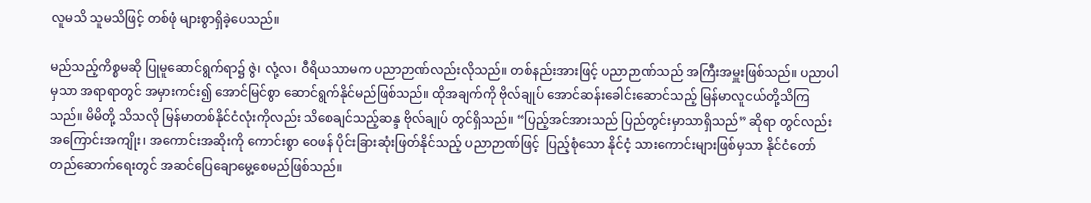လူမသိ သူမသိဖြင့် တစ်ဖုံ များစွာရှိခဲ့ပေသည်။

မည်သည့်ကိစ္စမဆို ပြုမူဆောင်ရွက်ရာ၌ ဇွဲ၊ လုံ့လ၊ ဝီရိယသာမက ပညာဉာဏ်လည်းလိုသည်။ တစ်နည်းအားဖြင့် ပညာဉာဏ်သည် အကြီးအမှူးဖြစ်သည်။ ပညာပါမှသာ အရာရာတွင် အမှားကင်း၍ အောင်မြင်စွာ ဆောင်ရွက်နိုင်မည်ဖြစ်သည်။ ထိုအချက်ကို ဗိုလ်ချုပ် အောင်ဆန်းခေါင်းဆောင်သည့် မြန်မာလူငယ်တို့သိကြသည်။ မိမိတို့ သိသလို မြန်မာတစ်နိုင်ငံလုံးကိုလည်း သိစေချင်သည့်ဆန္ဒ ဗိုလ်ချုပ် တွင်ရှိသည်။ “ပြည့်အင်အားသည် ပြည်တွင်းမှာသာရှိသည်” ဆိုရာ တွင်လည်း အကြောင်းအကျိုး၊ အကောင်းအဆိုးကို ကောင်းစွာ ဝေဖန် ပိုင်းခြားဆုံးဖြတ်နိုင်သည့် ပညာဉာဏ်ဖြင့်  ပြည့်စုံသော နိုင်ငံ့ သားကောင်းများဖြစ်မှသာ နိုင်ငံတော် တည်ဆောက်ရေးတွင် အဆင်ပြေချောမွေ့စေမည်ဖြစ်သည်။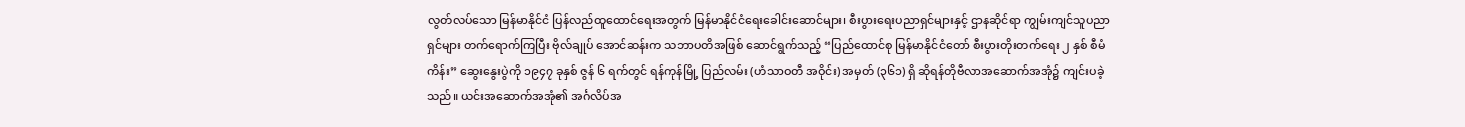လွတ်လပ်သော မြန်မာနိုင်ငံ ပြန်လည်ထူထောင်ရေးအတွက် မြန်မာနိုင်ငံရေးခေါင်းဆောင်များ၊ စီးပွားရေးပညာရှင်များနှင့် ဌာနဆိုင်ရာ ကျွမ်းကျင်သူပညာရှင်များ တက်ရောက်ကြပြီး ဗိုလ်ချုပ် အောင်ဆန်းက သဘာပတိအဖြစ် ဆောင်ရွက်သည့် “ပြည်ထောင်စု မြန်မာနိုင်ငံတော် စီးပွားတိုးတက်ရေး ၂ နှစ် စီမံကိန်း” ဆွေးနွေးပွဲကို ၁၉၄၇ ခုနှစ် ဇွန် ၆ ရက်တွင် ရန်ကုန်မြို့ ပြည်လမ်း (ဟံသာဝတီ အဝိုင်း) အမှတ် (၃၆၁) ရှိ ဆိုရန်တိုဗီလာအဆောက်အအုံ၌ ကျင်းပခဲ့သည်။ ယင်းအဆောက်အအုံ၏ အင်္ဂလိပ်အ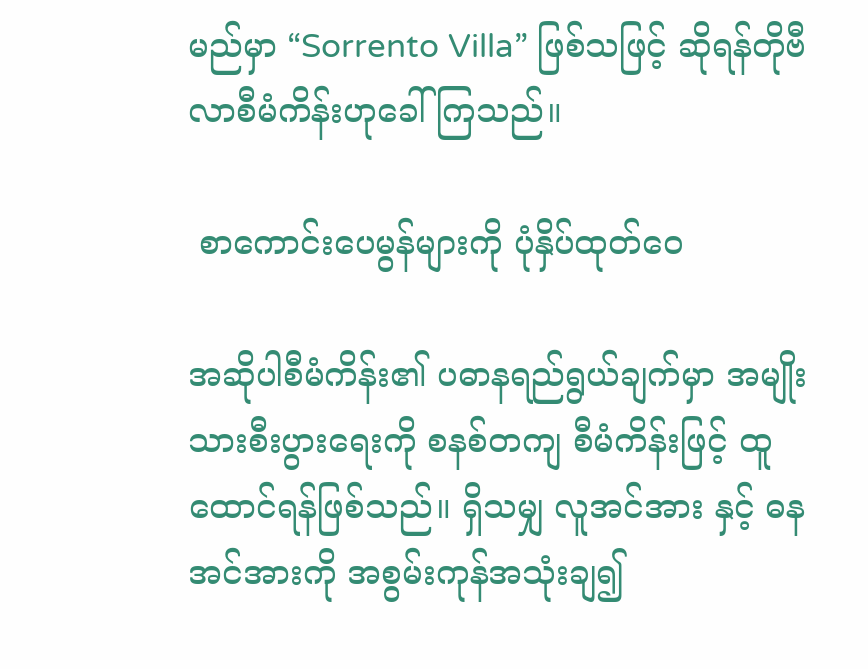မည်မှာ “Sorrento Villa” ဖြစ်သဖြင့် ဆိုရန်တိုဗီလာစီမံကိန်းဟုခေါ်ကြသည်။

 စာကောင်းပေမွန်များကို ပုံနှိပ်ထုတ်ဝေ

အဆိုပါစီမံကိန်း၏ ပဓာနရည်ရွယ်ချက်မှာ အမျိုးသားစီးပွားရေးကို စနစ်တကျ စီမံကိန်းဖြင့် ထူထောင်ရန်ဖြစ်သည်။ ရှိသမျှ လူအင်အား နှင့် ဓနအင်အားကို အစွမ်းကုန်အသုံးချ၍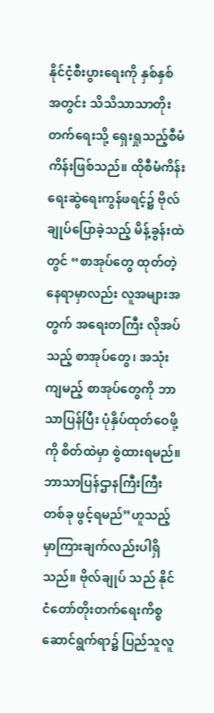နိုင်ငံ့စီးပွားရေးကို နှစ်နှစ် အတွင်း သိသိသာသာတိုးတက်ရေးသို့ ရှေးရှုသည့်စီမံကိန်းဖြစ်သည်။ ထိုစီမံကိန်းရေးဆွဲရေးကွန်ဖရင့်၌ ဗိုလ်ချုပ်ပြောခဲ့သည့် မိန့်ခွန်းထဲတွင် “စာအုပ်တွေ ထုတ်တဲ့နေရာမှာလည်း လူအများအတွက် အရေးတကြီး လိုအပ်သည့် စာအုပ်တွေ၊ အသုံးကျမည့် စာအုပ်တွေကို ဘာသာပြန်ပြီး ပုံနှိပ်ထုတ်ဝေဖို့ကို စိတ်ထဲမှာ စွဲထားရမည်။ ဘာသာပြန်ဌာနကြီးကြီး တစ်ခု ဖွင့်ရမည်”ဟူသည့် မှာကြားချက်လည်းပါရှိသည်။ ဗိုလ်ချုပ် သည် နိုင်ငံတော်တိုးတက်ရေးကိစ္စ ဆောင်ရွက်ရာ၌ ပြည်သူလူ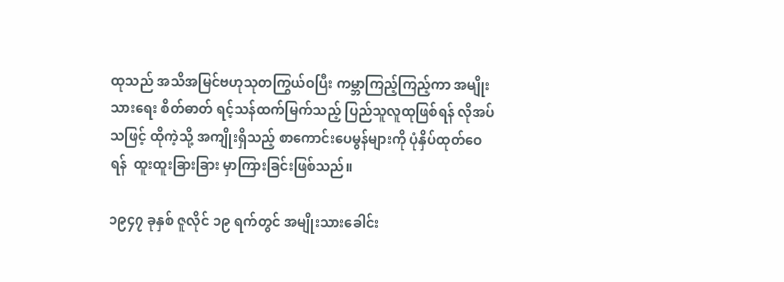ထုသည် အသိအမြင်ဗဟုသုတကြွယ်ဝပြီး ကမ္ဘာကြည့်ကြည့်ကာ အမျိုးသားရေး စိတ်ဓာတ် ရင့်သန်ထက်မြက်သည့် ပြည်သူလူထုဖြစ်ရန် လိုအပ်သဖြင့် ထိုကဲ့သို့ အကျိုးရှိသည့် စာကောင်းပေမွန်များကို ပုံနှိပ်ထုတ်ဝေရန်  ထူးထူးခြားခြား မှာကြားခြင်းဖြစ်သည်။

၁၉၄၇ ခုနှစ် ဇူလိုင် ၁၉ ရက်တွင် အမျိုးသားခေါင်း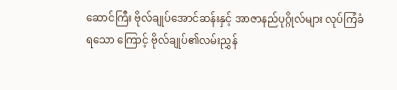ဆောင်ကြီး ဗိုလ်ချုပ်အောင်ဆန်းနှင့် အာဇာနည်ပုဂ္ဂိုလ်များ လုပ်ကြံခံရသော ကြောင့် ဗိုလ်ချုပ်၏လမ်းညွှန်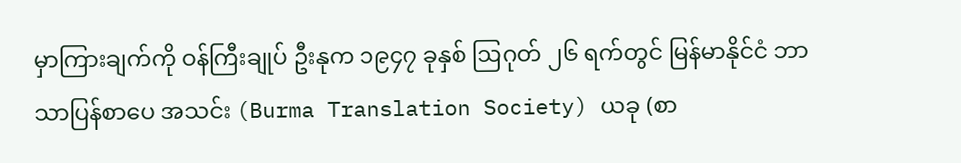မှာကြားချက်ကို ဝန်ကြီးချုပ် ဦးနုက ၁၉၄၇ ခုနှစ် ဩဂုတ် ၂၆ ရက်တွင် မြန်မာနိုင်ငံ ဘာသာပြန်စာပေ အသင်း (Burma Translation Society) ယခု (စာ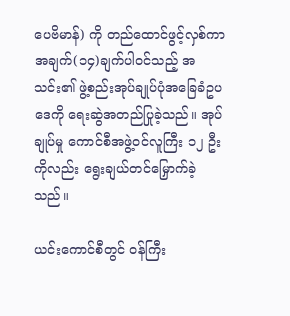ပေဗိမာန်) ကို တည်ထောင်ဖွင့်လှစ်ကာ အချက်(၁၄)ချက်ပါဝင်သည့် အသင်း၏ ဖွဲ့စည်းအုပ်ချုပ်ပုံအခြေခံဥပဒေကို ရေးဆွဲအတည်ပြုခဲ့သည်။ အုပ်ချုပ်မှု ကောင်စီအဖွဲ့ဝင်လူကြီး ၁၂ ဦးကိုလည်း ရွေးချယ်တင်မြှောက်ခဲ့သည်။

ယင်းကောင်စီတွင် ဝန်ကြီး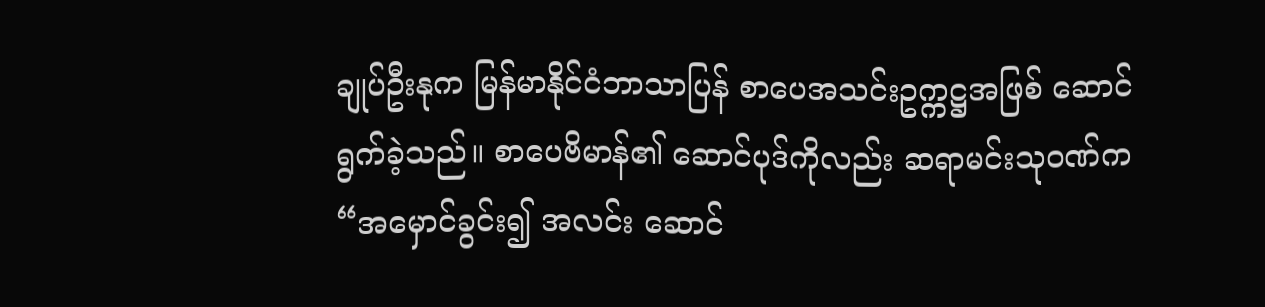ချုပ်ဦးနုက မြန်မာနိုင်ငံဘာသာပြန် စာပေအသင်းဥက္ကဋ္ဌအဖြစ် ဆောင်ရွက်ခဲ့သည်။ စာပေဗိမာန်၏ ဆောင်ပုဒ်ကိုလည်း ဆရာမင်းသုဝဏ်က “အမှောင်ခွင်း၍ အလင်း ဆောင်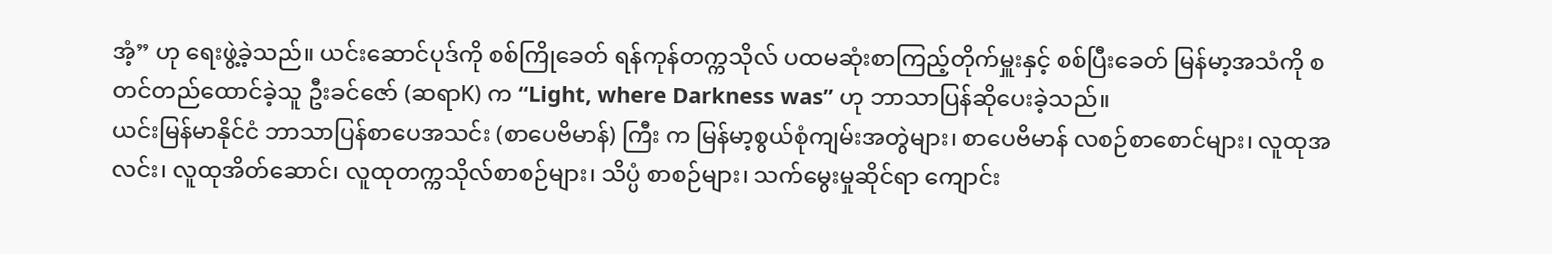အံ့” ဟု ရေးဖွဲ့ခဲ့သည်။ ယင်းဆောင်ပုဒ်ကို စစ်ကြိုခေတ် ရန်ကုန်တက္ကသိုလ် ပထမဆုံးစာကြည့်တိုက်မှူးနှင့် စစ်ပြီးခေတ် မြန်မာ့အသံကို စတင်တည်ထောင်ခဲ့သူ ဦးခင်ဇော် (ဆရာK) က “Light, where Darkness was” ဟု ဘာသာပြန်ဆိုပေးခဲ့သည်။
ယင်းမြန်မာနိုင်ငံ ဘာသာပြန်စာပေအသင်း (စာပေဗိမာန်) ကြီး က မြန်မာ့စွယ်စုံကျမ်းအတွဲများ၊ စာပေဗိမာန် လစဉ်စာစောင်များ၊ လူထုအလင်း၊ လူထုအိတ်ဆောင်၊ လူထုတက္ကသိုလ်စာစဉ်များ၊ သိပ္ပံ စာစဉ်များ၊ သက်မွေးမှုဆိုင်ရာ ကျောင်း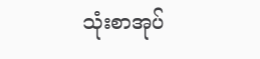သုံးစာအုပ်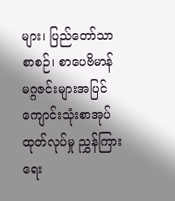များ၊ ပြည်တော်သာ စာစဉ်၊ စာပေဗိမာန်မဂ္ဂဇင်းများအပြင် ကျောင်းသုံးစာအုပ်ထုတ်လုပ်မှု ညွှန်ကြားရေး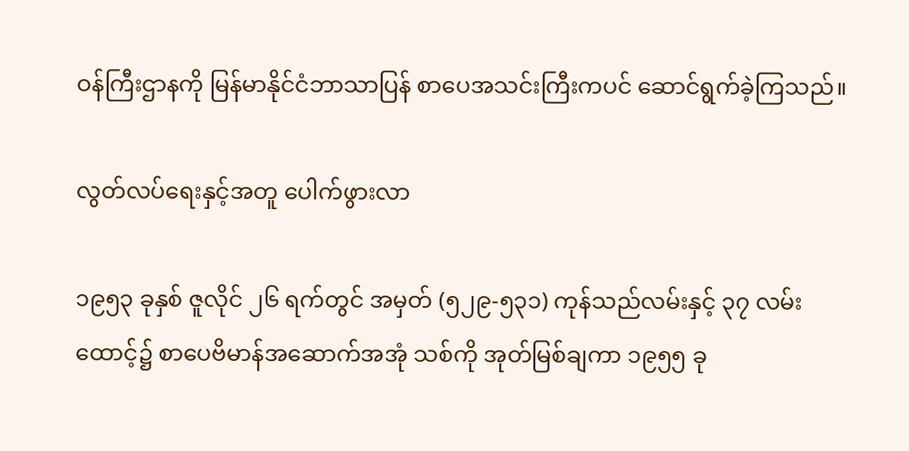ဝန်ကြီးဌာနကို မြန်မာနိုင်ငံဘာသာပြန် စာပေအသင်းကြီးကပင် ဆောင်ရွက်ခဲ့ကြသည်။

လွတ်လပ်ရေးနှင့်အတူ ပေါက်ဖွားလာ

၁၉၅၃ ခုနှစ် ဇူလိုင် ၂၆ ရက်တွင် အမှတ် (၅၂၉-၅၃၁) ကုန်သည်လမ်းနှင့် ၃၇ လမ်းထောင့်၌ စာပေဗိမာန်အဆောက်အအုံ သစ်ကို အုတ်မြစ်ချကာ ၁၉၅၅ ခု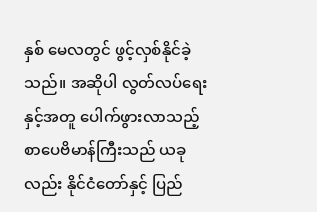နှစ် မေလတွင် ဖွင့်လှစ်နိုင်ခဲ့သည်။ အဆိုပါ လွတ်လပ်ရေးနှင့်အတူ ပေါက်ဖွားလာသည့် စာပေဗိမာန်ကြီးသည် ယခုလည်း နိုင်ငံတော်နှင့် ပြည်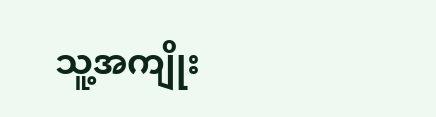သူ့အကျိုး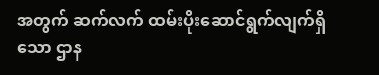အတွက် ဆက်လက် ထမ်းပိုးဆောင်ရွက်လျက်ရှိသော ဌာန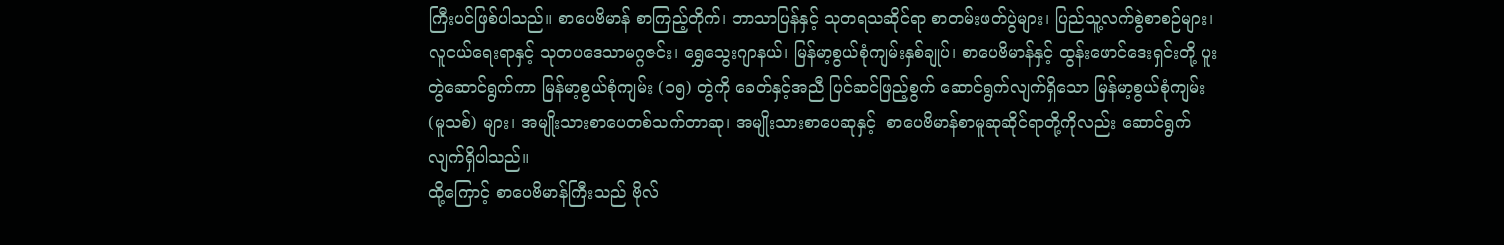ကြီးပင်ဖြစ်ပါသည်။ စာပေဗိမာန် စာကြည့်တိုက်၊ ဘာသာပြန်နှင့် သုတရသဆိုင်ရာ စာတမ်းဖတ်ပွဲများ၊ ပြည်သူ့လက်စွဲစာစဉ်များ၊ လူငယ်ရေးရာနှင့် သုတပဒေသာမဂ္ဂဇင်း၊ ရွှေသွေးဂျာနယ်၊ မြန်မာ့စွယ်စုံကျမ်းနှစ်ချုပ်၊ စာပေဗိမာန်နှင့် ထွန်းဖောင်ဒေးရှင်းတို့ ပူးတွဲဆောင်ရွက်ကာ မြန်မာ့စွယ်စုံကျမ်း (၁၅) တွဲကို ခေတ်နှင့်အညီ ပြင်ဆင်ဖြည့်စွက် ဆောင်ရွက်လျက်ရှိသော မြန်မာ့စွယ်စုံကျမ်း (မူသစ်) များ၊ အမျိုးသားစာပေတစ်သက်တာဆု၊ အမျိုးသားစာပေဆုနှင့်  စာပေဗိမာန်စာမူဆုဆိုင်ရာတို့ကိုလည်း ဆောင်ရွက်လျက်ရှိပါသည်။
ထို့ကြောင့် စာပေဗိမာန်ကြီးသည် ဗိုလ်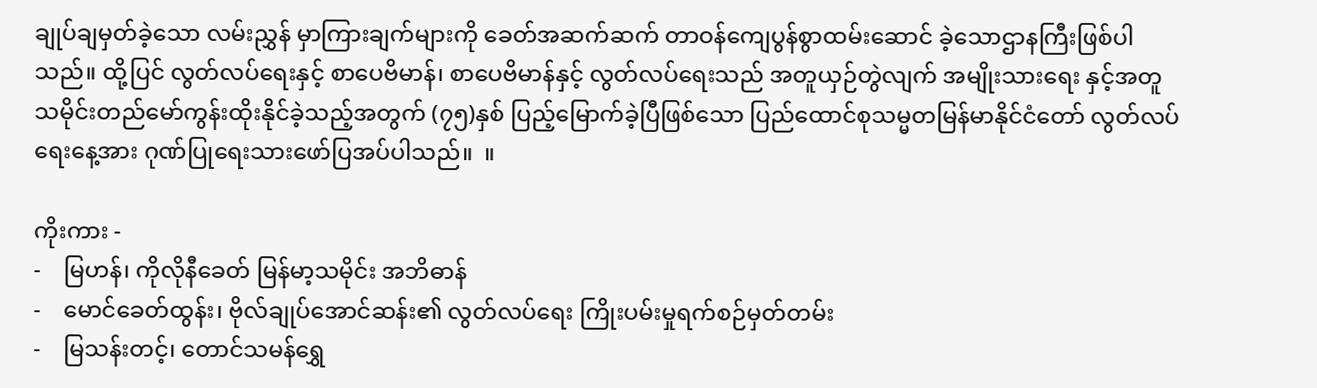ချုပ်ချမှတ်ခဲ့သော လမ်းညွှန် မှာကြားချက်များကို ခေတ်အဆက်ဆက် တာဝန်ကျေပွန်စွာထမ်းဆောင် ခဲ့သောဌာနကြီးဖြစ်ပါသည်။ ထို့ပြင် လွတ်လပ်ရေးနှင့် စာပေဗိမာန်၊ စာပေဗိမာန်နှင့် လွတ်လပ်ရေးသည် အတူယှဉ်တွဲလျက် အမျိုးသားရေး နှင့်အတူ သမိုင်းတည်မော်ကွန်းထိုးနိုင်ခဲ့သည့်အတွက် (၇၅)နှစ် ပြည့်မြောက်ခဲ့ပြီဖြစ်သော ပြည်ထောင်စုသမ္မတမြန်မာနိုင်ငံတော် လွတ်လပ်ရေးနေ့အား ဂုဏ်ပြုရေးသားဖော်ပြအပ်ပါသည်။  ။

ကိုးကား -
-    မြဟန်၊ ကိုလိုနီခေတ် မြန်မာ့သမိုင်း အဘိဓာန်
-    မောင်ခေတ်ထွန်း၊ ဗိုလ်ချုပ်အောင်ဆန်း၏ လွတ်လပ်ရေး ကြိုးပမ်းမှုရက်စဉ်မှတ်တမ်း
-    မြသန်းတင့်၊ တောင်သမန်ရွှေ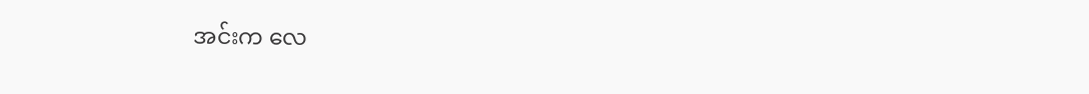အင်းက လေ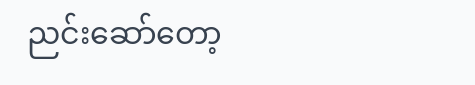ညင်းဆော်တော့